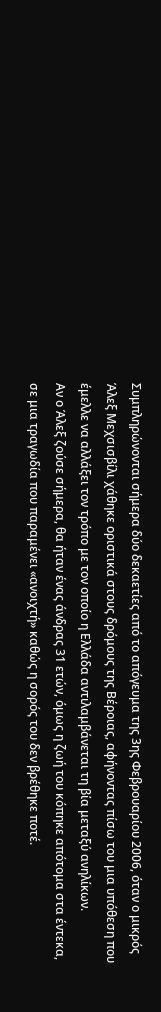Συμπληρώνονται σήμερα δύο δεκαετίες από το απόγευμα της 3ης Φεβρουαρίου 2006, όταν ο μικρός Άλεξ Μεχσισβίλι χάθηκε οριστικά στους δρόμους της Βέροιας, αφήνοντας πίσω του μια υπόθεση που έμελλε να αλλάξει τον τρόπο με τον οποίο η Ελλάδα αντιλαμβάνεται τη βία μεταξύ ανηλίκων.
Αν ο Άλεξ ζούσε σήμερα, θα ήταν ένας άνδρας 31 ετών, όμως η ζωή του κόπηκε απότομα στα έντεκα, σε μια τραγωδία που παραμένει «ανοιχτή» καθώς η σορός του δεν βρέθηκε ποτέ.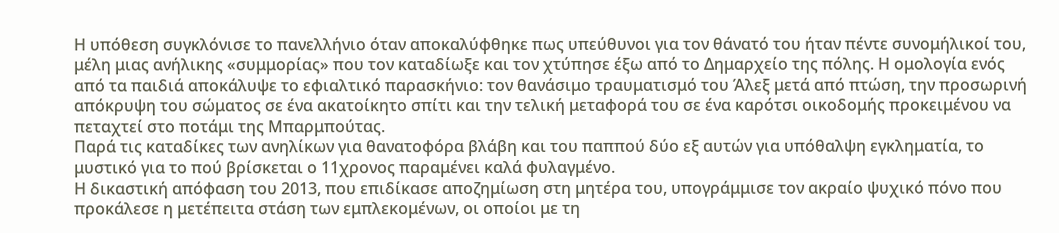Η υπόθεση συγκλόνισε το πανελλήνιο όταν αποκαλύφθηκε πως υπεύθυνοι για τον θάνατό του ήταν πέντε συνομήλικοί του, μέλη μιας ανήλικης «συμμορίας» που τον καταδίωξε και τον χτύπησε έξω από το Δημαρχείο της πόλης. Η ομολογία ενός από τα παιδιά αποκάλυψε το εφιαλτικό παρασκήνιο: τον θανάσιμο τραυματισμό του Άλεξ μετά από πτώση, την προσωρινή απόκρυψη του σώματος σε ένα ακατοίκητο σπίτι και την τελική μεταφορά του σε ένα καρότσι οικοδομής προκειμένου να πεταχτεί στο ποτάμι της Μπαρμπούτας.
Παρά τις καταδίκες των ανηλίκων για θανατοφόρα βλάβη και του παππού δύο εξ αυτών για υπόθαλψη εγκληματία, το μυστικό για το πού βρίσκεται ο 11χρονος παραμένει καλά φυλαγμένο.
Η δικαστική απόφαση του 2013, που επιδίκασε αποζημίωση στη μητέρα του, υπογράμμισε τον ακραίο ψυχικό πόνο που προκάλεσε η μετέπειτα στάση των εμπλεκομένων, οι οποίοι με τη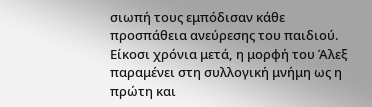σιωπή τους εμπόδισαν κάθε προσπάθεια ανεύρεσης του παιδιού. Είκοσι χρόνια μετά, η μορφή του Άλεξ παραμένει στη συλλογική μνήμη ως η πρώτη και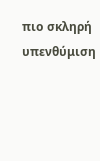πιο σκληρή υπενθύμιση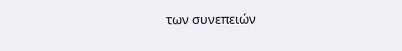των συνεπειών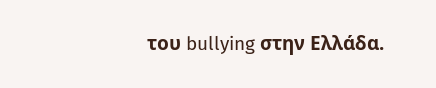του bullying στην Ελλάδα.